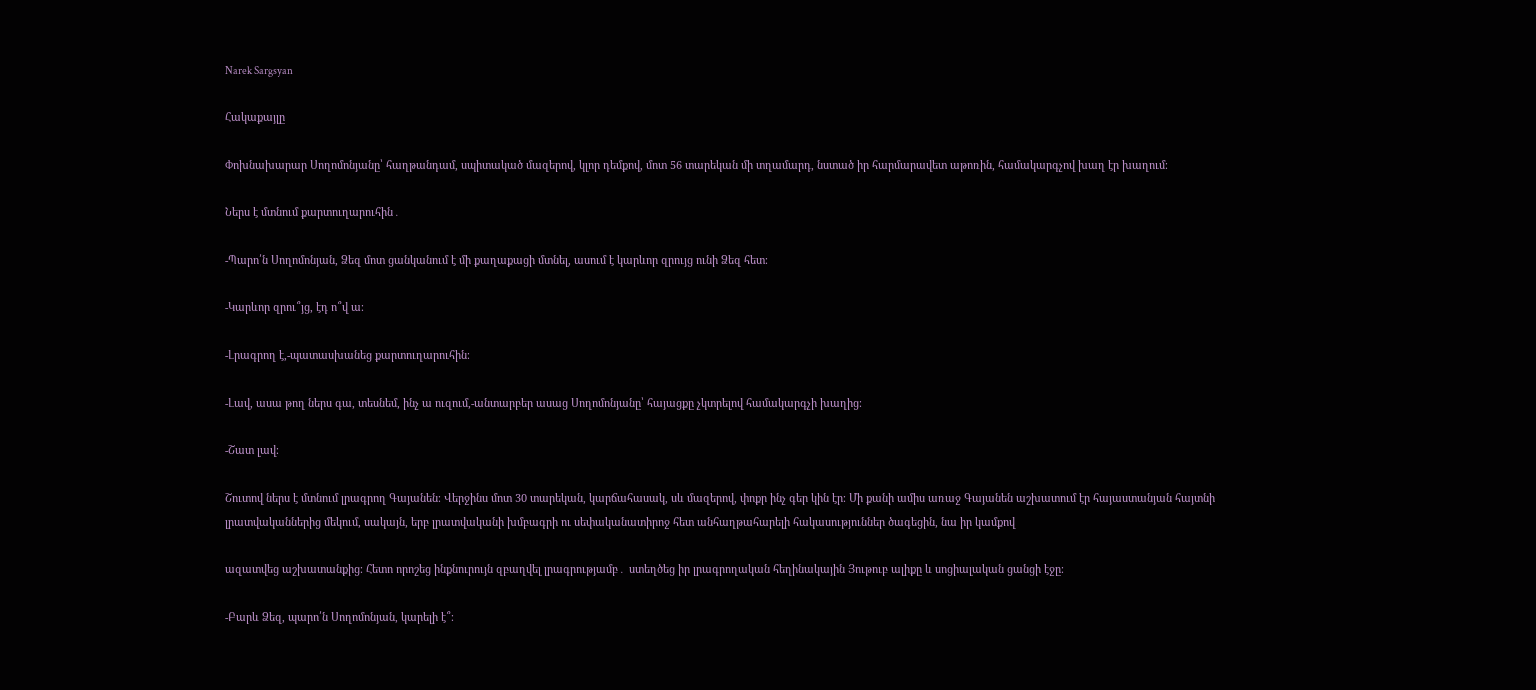Narek Sargsyan

Հակաքայլը

Փոխնախարար Սողոմոնյանը՝ հաղթանդամ, սպիտակած մազերով, կլոր դեմքով, մոտ 56 տարեկան մի տղամարդ, նստած իր հարմարավետ աթոռին, համակարգչով խաղ էր խաղում։

Ներս է մտնում քարտուղարուհին․

-Պարո՛ն Սողոմոնյան, Ձեզ մոտ ցանկանում է մի քաղաքացի մտնել, ասում է կարևոր զրույց ունի Ձեզ հետ։

-Կարևոր զրու՞յց, էդ ո՞վ ա։

-Լրագրող է,-պատասխանեց քարտուղարուհին։

-Լավ, ասա թող ներս գա, տեսնեմ, ինչ ա ուզում,-անտարբեր ասաց Սողոմոնյանը՝ հայացքը չկտրելով համակարգչի խաղից։

-Շատ լավ։

Շուտով ներս է մտնում լրագրող Գայանեն։ Վերջինս մոտ 30 տարեկան, կարճահասակ, սև մազերով, փոքր ինչ գեր կին էր։ Մի քանի ամիս առաջ Գայանեն աշխատում էր հայաստանյան հայտնի լրատվականներից մեկում, սակայն, երբ լրատվականի խմբագրի ու սեփականատիրոջ հետ անհաղթահարելի հակասություններ ծագեցին, նա իր կամքով

ազատվեց աշխատանքից։ Հետո որոշեց ինքնուրույն զբաղվել լրագրությամբ․ ստեղծեց իր լրագրողական հեղինակային Յութուբ ալիքը և սոցիալական ցանցի էջը։

-Բարև Ձեզ, պարո՛ն Սողոմոնյան, կարելի է՞։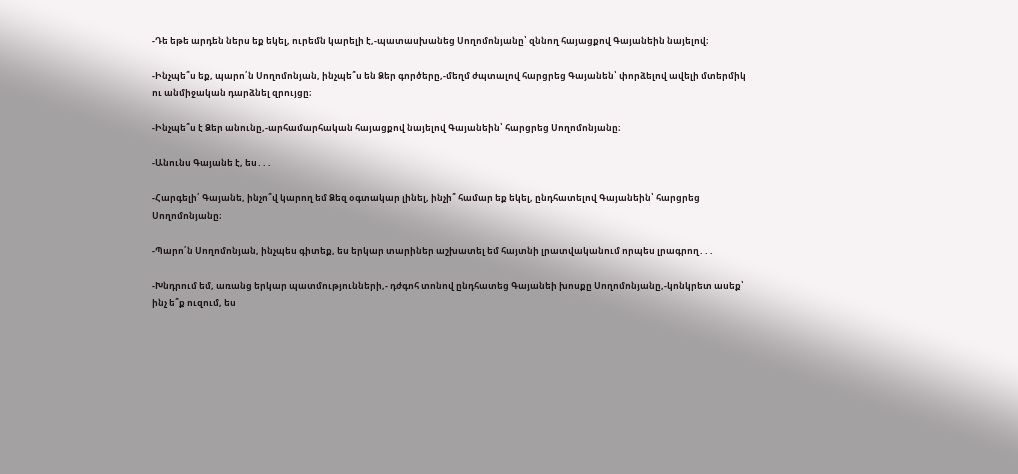-Դե եթե արդեն ներս եք եկել, ուրեմն կարելի է,-պատասխանեց Սողոմոնյանը՝ զննող հայացքով Գայանեին նայելով։

-Ինչպե՞ս եք, պարո՛ն Սողոմոնյան, ինչպե՞ս են Ձեր գործերը,-մեղմ ժպտալով հարցրեց Գայանեն՝ փորձելով ավելի մտերմիկ ու անմիջական դարձնել զրույցը։

-Ինչպե՞ս է Ձեր անունը,-արհամարհական հայացքով նայելով Գայանեին՝ հարցրեց Սողոմոնյանը։

-Անունս Գայանե է, ես․․․

-Հարգելի՛ Գայանե, ինչո՞վ կարող եմ Ձեզ օգտակար լինել, ինչի՞ համար եք եկել, ընդհատելով Գայանեին՝ հարցրեց Սողոմոնյանը։

-Պարո՛ն Սողոմոնյան, ինչպես գիտեք, ես երկար տարիներ աշխատել եմ հայտնի լրատվականում որպես լրագրող․․․

-Խնդրում եմ, առանց երկար պատմությունների,- դժգոհ տոնով ընդհատեց Գայանեի խոսքը Սողոմոնյանը,-կոնկրետ ասեք՝ ինչ ե՞ք ուզում, ես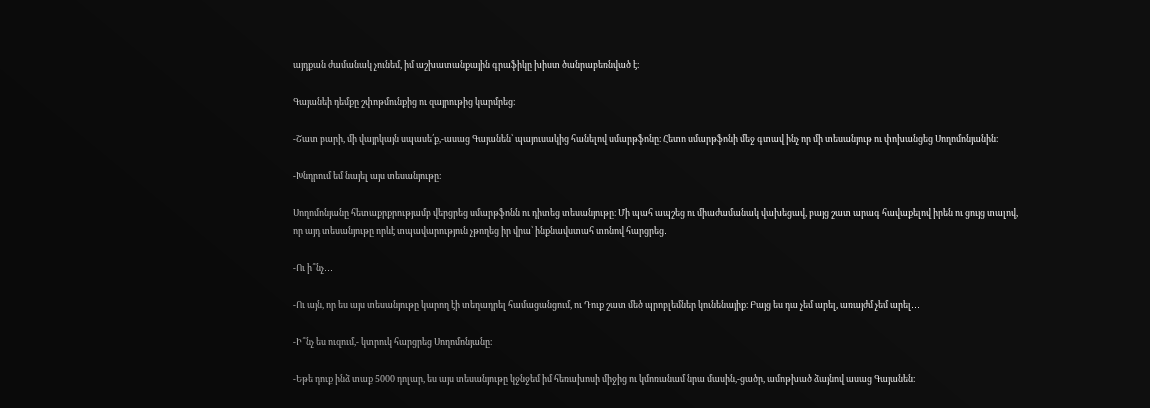այդքան ժամանակ չունեմ, իմ աշխատանքային գրաֆիկը խիստ ծանրաբեռնված է։

Գայանեի դեմքը շփոթմունքից ու զայրութից կարմրեց։

-Շատ բարի, մի վայրկայն սպասե՛ք,-ասաց Գայանեն՝ պայուսակից հանելով սմարթֆոնը։ Հետո սմարթֆոնի մեջ գտավ ինչ որ մի տեսանյութ ու փոխանցեց Սողոմոնյանին։

-Խնդրում եմ նայել այս տեսանյութը։

Սողոմոնյանը հետաքրքրությամբ վերցրեց սմարթֆոնն ու դիտեց տեսանյութը։ Մի պահ ապշեց ու միաժամանակ վախեցավ, բայց շատ արագ հավաքելով իրեն ու ցույց տալով, որ այդ տեսանյութը որևէ տպավարություն չթողեց իր վրա՝ ինքնավստահ տոնով հարցրեց․

-Ու ի՞նչ․․․

-Ու այն, որ ես այս տեսանյութը կարող էի տեղադրել համացանցում, ու Դուք շատ մեծ պրոբլեմներ կունենայիք։ Բայց ես դա չեմ արել, առայժմ չեմ արել․․․

-Ի՞նչ ես ուզում,- կտրուկ հարցրեց Սողոմոնյանը։

-Եթե դուք ինձ տաք 5000 դոլար, ես այս տեսանյութը կջնջեմ իմ հեռախոսի միջից ու կմոռանամ նրա մասին,-ցածր, ամոթխած ձայնով ասաց Գայանեն։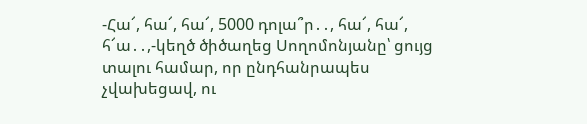-Հա՜, հա՜, հա՜, 5000 դոլա՞ր․․, հա՜, հա՜, հ՜ա․․,-կեղծ ծիծաղեց Սողոմոնյանը՝ ցույց տալու համար, որ ընդհանրապես չվախեցավ, ու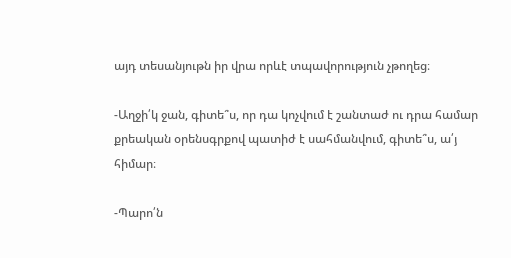այդ տեսանյութն իր վրա որևէ տպավորություն չթողեց։

-Աղջի՛կ ջան, գիտե՞ս, որ դա կոչվում է շանտաժ ու դրա համար քրեական օրենսգրքով պատիժ է սահմանվում, գիտե՞ս, ա՛յ հիմար։

-Պարո՛ն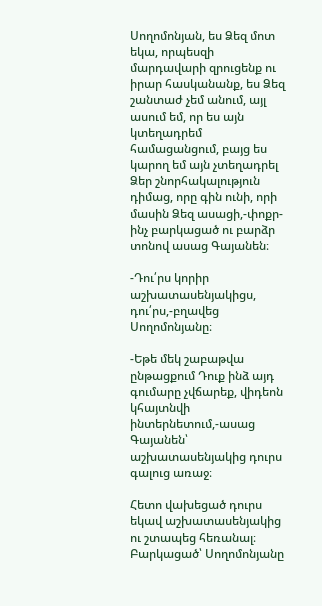Սողոմոնյան, ես Ձեզ մոտ եկա, որպեսզի մարդավարի զրուցենք ու իրար հասկանանք, ես Ձեզ շանտաժ չեմ անում, այլ ասում եմ, որ ես այն կտեղադրեմ համացանցում, բայց ես կարող եմ այն չտեղադրել Ձեր շնորհակալություն դիմաց, որը գին ունի, որի մասին Ձեզ ասացի,-փոքր-ինչ բարկացած ու բարձր տոնով ասաց Գայանեն։

-Դու՛րս կորիր աշխատասենյակիցս, դու՛րս,-բղավեց Սողոմոնյանը։

-Եթե մեկ շաբաթվա ընթացքում Դուք ինձ այդ գումարը չվճարեք, վիդեոն կհայտնվի ինտերնետում,-ասաց Գայանեն՝ աշխատասենյակից դուրս գալուց առաջ։

Հետո վախեցած դուրս եկավ աշխատասենյակից ու շտապեց հեռանալ։ Բարկացած՝ Սողոմոնյանը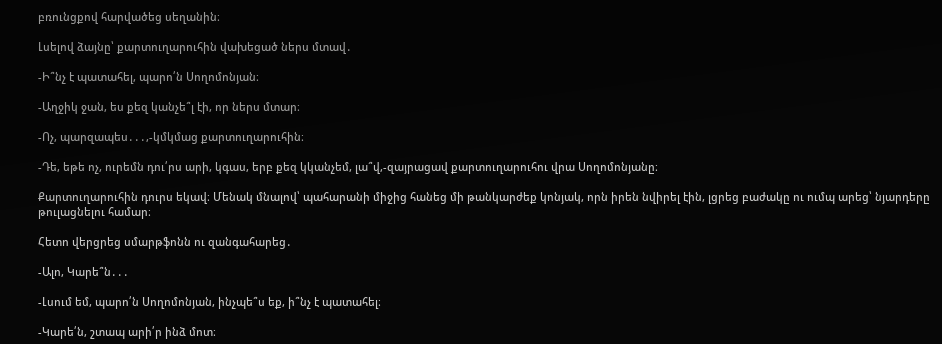բռունցքով հարվածեց սեղանին։

Լսելով ձայնը՝ քարտուղարուհին վախեցած ներս մտավ․

-Ի՞նչ է պատահել, պարո՛ն Սողոմոնյան։

-Աղջիկ ջան, ես քեզ կանչե՞լ էի, որ ներս մտար։

-Ոչ, պարզապես․․․,-կմկմաց քարտուղարուհին։

-Դե, եթե ոչ, ուրեմն դու՛րս արի, կգաս, երբ քեզ կկանչեմ, լա՞վ,-զայրացավ քարտուղարուհու վրա Սողոմոնյանը։

Քարտուղարուհին դուրս եկավ։ Մենակ մնալով՝ պահարանի միջից հանեց մի թանկարժեք կոնյակ, որն իրեն նվիրել էին, լցրեց բաժակը ու ումպ արեց՝ նյարդերը թուլացնելու համար։

Հետո վերցրեց սմարթֆոնն ու զանգահարեց․

-Ալո, Կարե՞ն․․․

-Լսում եմ, պարո՛ն Սողոմոնյան, ինչպե՞ս եք, ի՞նչ է պատահել։

-Կարե՛ն, շտապ արի՛ր ինձ մոտ։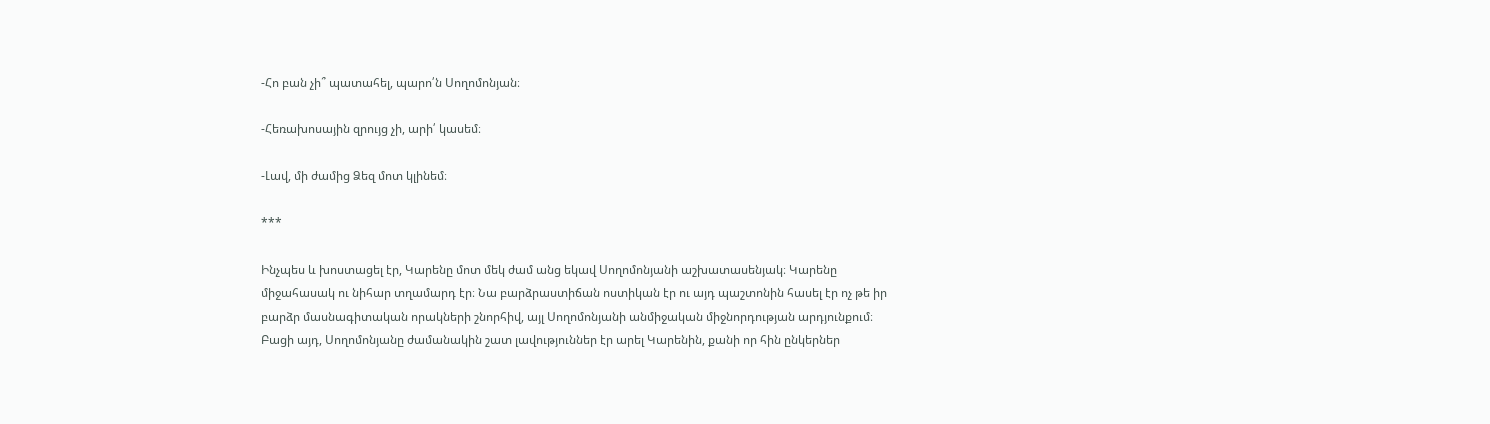-Հո բան չի՞ պատահել, պարո՛ն Սողոմոնյան։

-Հեռախոսային զրույց չի, արի՛ կասեմ։

-Լավ, մի ժամից Ձեզ մոտ կլինեմ։

***

Ինչպես և խոստացել էր, Կարենը մոտ մեկ ժամ անց եկավ Սողոմոնյանի աշխատասենյակ։ Կարենը միջահասակ ու նիհար տղամարդ էր։ Նա բարձրաստիճան ոստիկան էր ու այդ պաշտոնին հասել էր ոչ թե իր բարձր մասնագիտական որակների շնորհիվ, այլ Սողոմոնյանի անմիջական միջնորդության արդյունքում։ Բացի այդ, Սողոմոնյանը ժամանակին շատ լավություններ էր արել Կարենին, քանի որ հին ընկերներ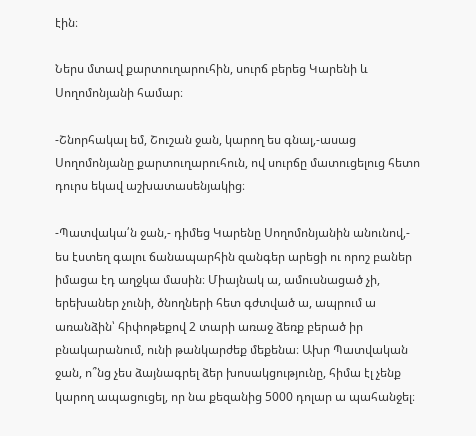էին։

Ներս մտավ քարտուղարուհին, սուրճ բերեց Կարենի և Սողոմոնյանի համար։

-Շնորհակալ եմ, Շուշան ջան, կարող ես գնալ,-ասաց Սողոմոնյանը քարտուղարուհուն, ով սուրճը մատուցելուց հետո դուրս եկավ աշխատասենյակից։

-Պատվակա՛ն ջան,- դիմեց Կարենը Սողոմոնյանին անունով,- ես էստեղ գալու ճանապարհին զանգեր արեցի ու որոշ բաներ իմացա էդ աղջկա մասին։ Միայնակ ա, ամուսնացած չի, երեխաներ չունի, ծնողների հետ գժտված ա, ապրում ա առանձին՝ հիփոթեքով 2 տարի առաջ ձեռք բերած իր բնակարանում, ունի թանկարժեք մեքենա։ Ախր Պատվական ջան, ո՞նց չես ձայնագրել ձեր խոսակցությունը, հիմա էլ չենք կարող ապացուցել, որ նա քեզանից 5000 դոլար ա պահանջել։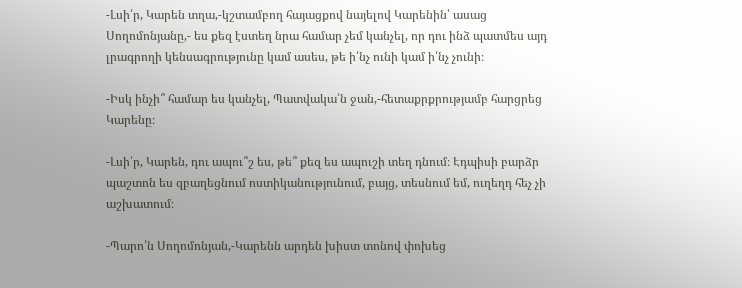-Լսի՛ր, Կարեն տղա,-կշտամբող հայացքով նայելով Կարենին՝ ասաց Սողոմոնյանը,- ես քեզ էստեղ նրա համար չեմ կանչել, որ դու ինձ պատմես այդ լրագրողի կենսագրությունը կամ ասես, թե ի՛նչ ունի կամ ի՛նչ չունի։

-Իսկ ինչի՞ համար ես կանչել, Պատվակա՛ն ջան,-հետաքրքրությամբ հարցրեց Կարենը։

-Լսի՛ր, Կարեն, դու ապու՞շ ես, թե՞ քեզ ես ապուշի տեղ դնում։ Էդպիսի բարձր պաշտոն ես զբաղեցնում ոստիկանությունում, բայց, տեսնում եմ, ուղեղդ հեչ չի աշխատում։

-Պարո՛ն Սողոմոնյան,-Կարենն արդեն խիստ տոնով փոխեց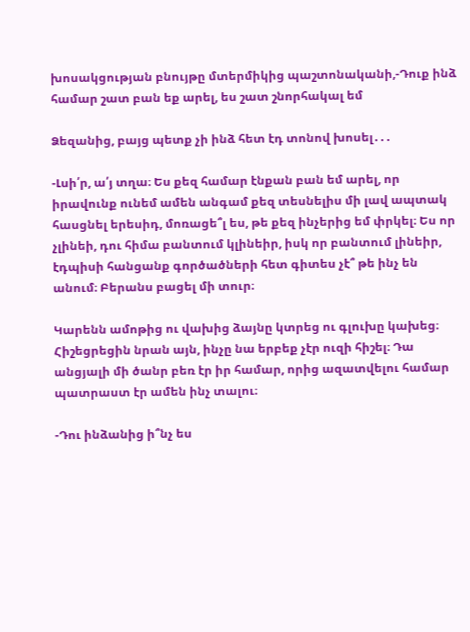խոսակցության բնույթը մտերմիկից պաշտոնականի,-Դուք ինձ համար շատ բան եք արել, ես շատ շնորհակալ եմ

Ձեզանից, բայց պետք չի ինձ հետ էդ տոնով խոսել․․․

-Լսի՛ր, ա՛յ տղա։ Ես քեզ համար էնքան բան եմ արել, որ իրավունք ունեմ ամեն անգամ քեզ տեսնելիս մի լավ ապտակ հասցնել երեսիդ, մոռացե՞լ ես, թե քեզ ինչերից եմ փրկել։ Ես որ չլինեի, դու հիմա բանտում կլինեիր, իսկ որ բանտում լինեիր, էդպիսի հանցանք գործածների հետ գիտես չէ՞ թե ինչ են անում։ Բերանս բացել մի տուր։

Կարենն ամոթից ու վախից ձայնը կտրեց ու գլուխը կախեց։ Հիշեցրեցին նրան այն, ինչը նա երբեք չէր ուզի հիշել։ Դա անցյալի մի ծանր բեռ էր իր համար, որից ազատվելու համար պատրաստ էր ամեն ինչ տալու։

-Դու ինձանից ի՞նչ ես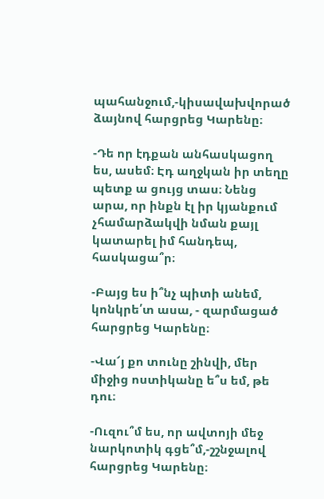պահանջում,-կիսավախվորած ձայնով հարցրեց Կարենը։

-Դե որ էդքան անհասկացող ես, ասեմ։ Էդ աղջկան իր տեղը պետք ա ցույց տաս։ Նենց արա, որ ինքն էլ իր կյանքում չհամարձակվի նման քայլ կատարել իմ հանդեպ, հասկացա՞ր։

-Բայց ես ի՞նչ պիտի անեմ, կոնկրե՛տ ասա, - զարմացած հարցրեց Կարենը։

-Վա՜յ քո տունը շինվի, մեր միջից ոստիկանը ե՞ս եմ, թե դու։

-Ուզու՞մ ես, որ ավտոյի մեջ նարկոտիկ գցե՞մ,-շշնջալով հարցրեց Կարենը։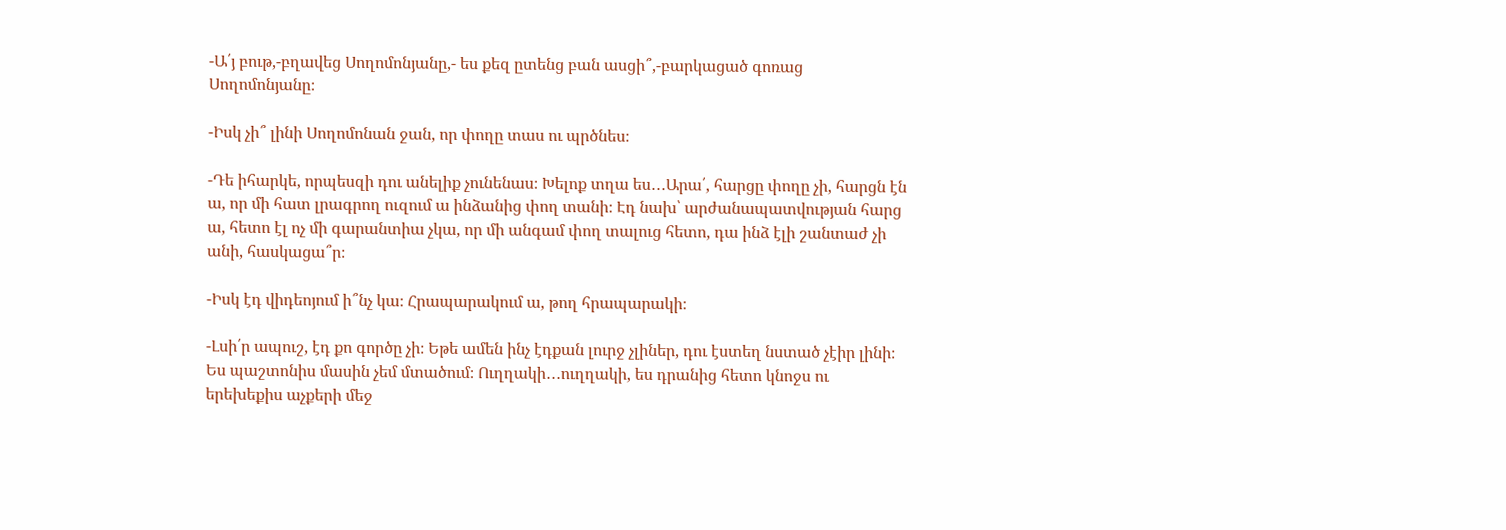-Ա՛յ բութ,-բղավեց Սողոմոնյանը,- ես քեզ ըտենց բան ասցի՞,-բարկացած գոռաց Սողոմոնյանը։

-Իսկ չի՞ լինի Սողոմոնան ջան, որ փողը տաս ու պրծնես։

-Դե իհարկե, որպեսզի դու անելիք չունենաս։ Խելոք տղա ես․․․Արա՛, հարցը փողը չի, հարցն էն ա, որ մի հատ լրագրող ուզում ա ինձանից փող տանի։ Էդ նախ՝ արժանապատվության հարց ա, հետո էլ ոչ մի գարանտիա չկա, որ մի անգամ փող տալուց հետո, դա ինձ էլի շանտաժ չի անի, հասկացա՞ր։

-Իսկ էդ վիդեոյում ի՞նչ կա։ Հրապարակում ա, թող հրապարակի։

-Լսի՛ր ապուշ, էդ քո գործը չի։ Եթե ամեն ինչ էդքան լուրջ չլիներ, դու էստեղ նստած չէիր լինի։ Ես պաշտոնիս մասին չեմ մտածում։ Ուղղակի․․․ուղղակի, ես դրանից հետո կնոջս ու երեխեքիս աչքերի մեջ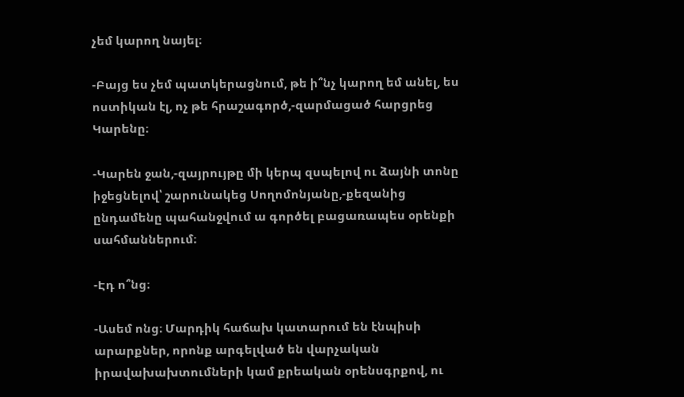չեմ կարող նայել։

-Բայց ես չեմ պատկերացնում, թե ի՞նչ կարող եմ անել, ես ոստիկան էլ, ոչ թե հրաշագործ,-զարմացած հարցրեց Կարենը։

-Կարեն ջան,-զայրույթը մի կերպ զսպելով ու ձայնի տոնը իջեցնելով՝ շարունակեց Սողոմոնյանը,-քեզանից ընդամենը պահանջվում ա գործել բացառապես օրենքի սահմաններում։

-Էդ ո՞նց։

-Ասեմ ոնց։ Մարդիկ հաճախ կատարում են էնպիսի արարքներ, որոնք արգելված են վարչական իրավախախտումների կամ քրեական օրենսգրքով, ու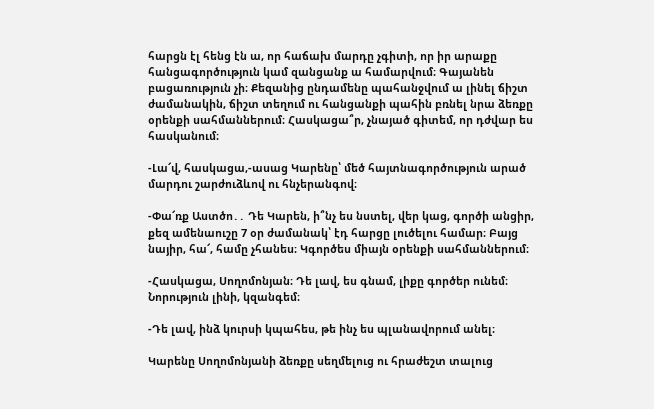հարցն էլ հենց էն ա, որ հաճախ մարդը չգիտի, որ իր արաքը հանցագործություն կամ զանցանք ա համարվում։ Գայանեն բացառություն չի։ Քեզանից ընդամենը պահանջվում ա լինել ճիշտ ժամանակին, ճիշտ տեղում ու հանցանքի պահին բռնել նրա ձեռքը օրենքի սահմաններում։ Հասկացա՞ր, չնայած գիտեմ, որ դժվար ես հասկանում։

-Լա՜վ, հասկացա,-ասաց Կարենը՝ մեծ հայտնագործություն արած մարդու շարժուձևով ու հնչերանգով։

-Փա՜ռք Աստծո․․ Դե Կարեն, ի՞նչ ես նստել, վեր կաց, գործի անցիր, քեզ ամենաուշը 7 օր ժամանակ՝ էդ հարցը լուծելու համար։ Բայց նայիր, հա՜, համը չհանես։ Կգործես միայն օրենքի սահմաններում։

-Հասկացա, Սողոմոնյան։ Դե լավ, ես գնամ, լիքը գործեր ունեմ։ Նորություն լինի, կզանգեմ։

-Դե լավ, ինձ կուրսի կպահես, թե ինչ ես պլանավորում անել։

Կարենը Սողոմոնյանի ձեռքը սեղմելուց ու հրաժեշտ տալուց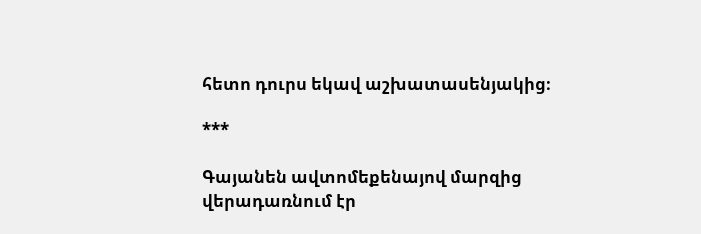հետո դուրս եկավ աշխատասենյակից։

***

Գայանեն ավտոմեքենայով մարզից վերադառնում էր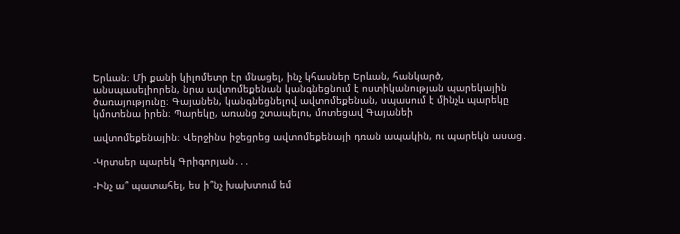Երևան։ Մի քանի կիլոմետր էր մնացել, ինչ կհասներ Երևան, հանկարծ, անսպասելիորեն, նրա ավտոմեքենան կանգնեցնում է ոստիկանության պարեկային ծառայությունը։ Գայանեն, կանգնեցնելով ավտոմեքենան, սպասում է մինչև պարեկը կմոտենա իրեն։ Պարեկը, առանց շտապելու, մոտեցավ Գայանեի

ավտոմեքենային։ Վերջինս իջեցրեց ավտոմեքենայի դռան ապակին, ու պարեկն ասաց․

-Կրտսեր պարեկ Գրիգորյան․․․

-Ինչ ա՞ պատահել, ես ի՞նչ խախտում եմ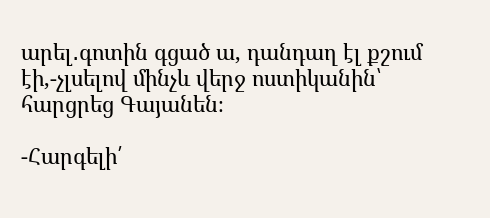արել․գոտին գցած ա, դանդաղ էլ քշում էի,-չլսելով մինչև վերջ ոստիկանին՝ հարցրեց Գայանեն։

-Հարգելի՛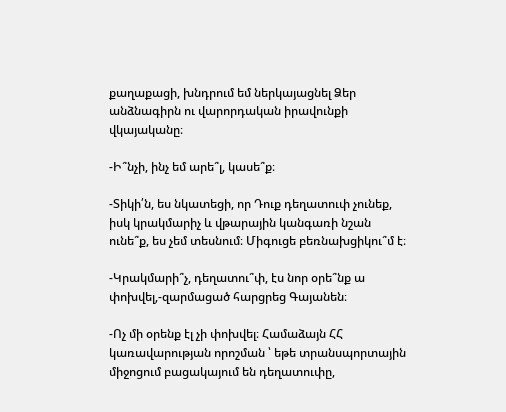քաղաքացի, խնդրում եմ ներկայացնել Ձեր անձնագիրն ու վարորդական իրավունքի վկայականը։

-Ի՞նչի, ինչ եմ արե՞լ, կասե՞ք։

-Տիկի՛ն, ես նկատեցի, որ Դուք դեղատուփ չունեք, իսկ կրակմարիչ և վթարային կանգառի նշան ունե՞ք, ես չեմ տեսնում։ Միգուցե բեռնախցիկու՞մ է։

-Կրակմարի՞չ, դեղատու՞փ, էս նոր օրե՞նք ա փոխվել,-զարմացած հարցրեց Գայանեն։

-Ոչ մի օրենք էլ չի փոխվել։ Համաձայն ՀՀ կառավարության որոշման ՝ եթե տրանսպորտային միջոցում բացակայում են դեղատուփը,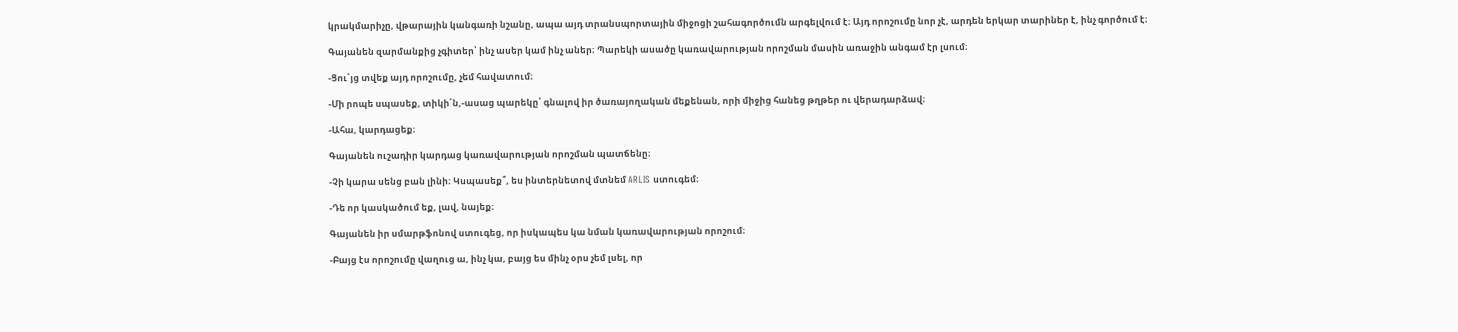կրակմարիչը, վթարային կանգառի նշանը, ապա այդ տրանսպորտային միջոցի շահագործումն արգելվում է։ Այդ որոշումը նոր չէ, արդեն երկար տարիներ է, ինչ գործում է։

Գայանեն զարմանքից չգիտեր՝ ինչ ասեր կամ ինչ աներ։ Պարեկի ասածը կառավարության որոշման մասին առաջին անգամ էր լսում։

-Ցու՛յց տվեք այդ որոշումը, չեմ հավատում։

-Մի րոպե սպասեք, տիկի՛ն,-ասաց պարեկը՝ գնալով իր ծառայողական մեքենան, որի միջից հանեց թղթեր ու վերադարձավ։

-Ահա, կարդացեք։

Գայանեն ուշադիր կարդաց կառավարության որոշման պատճենը։

-Չի կարա սենց բան լինի։ Կսպասեք՞, ես ինտերնետով մտնեմ ARLIS ստուգեմ։

-Դե որ կասկածում եք, լավ, նայեք։

Գայանեն իր սմարթֆոնով ստուգեց, որ իսկապես կա նման կառավարության որոշում։

-Բայց էս որոշումը վաղուց ա, ինչ կա, բայց ես մինչ օրս չեմ լսել, որ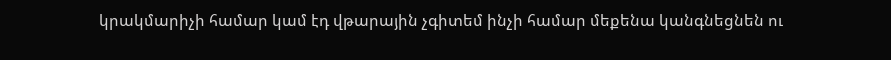կրակմարիչի համար կամ էդ վթարային չգիտեմ ինչի համար մեքենա կանգնեցնեն ու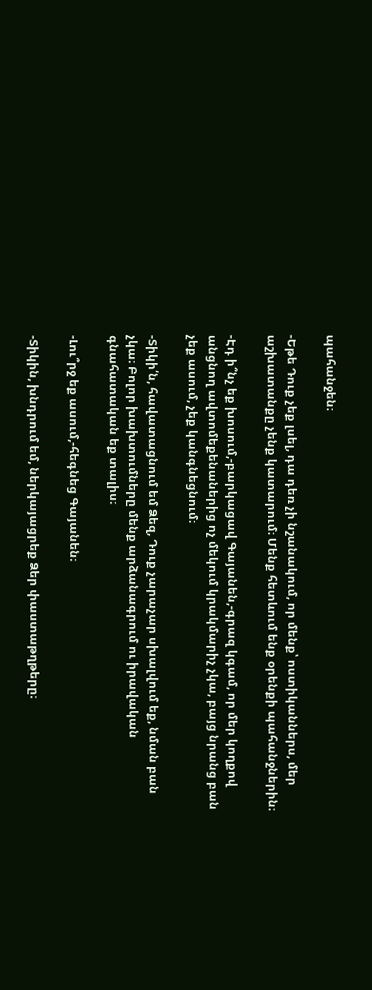պահանջեն։

-Եթե Դուք չեք լսել, դա դեռ չի նշանակում, որ մենք՝ ոստիկաններս, մեր աշխատանքը չենք կատարում։ Մենք հետևում ենք օրենքի պահանջներին։

-Էդ ի՞նչ եք խոսում,-բարկացավ Գայանեն,-գրազ կգամ, որ մեր կողքով անցնող ավտոմեքենաներից ոչ մեկում կրակմարիչ չկա, բայց նրանց բան չեք ասում, չեք կանգնեցնում։

-Տիկի՛ն, հավատացնում եմ Ձեզ, Դուք չարաչար սխալվում եք, նման բան չկա։ Բոլոր խախտումները մենք արձանագրում ու իրավական գնահատական եք տալիս։

-Լու՞րջ եք ասում,-հեգնեց Գայանեն։

-Տիկին, խնդրում եմ, ներկայացրեք Ձեր փաստաթղթերը։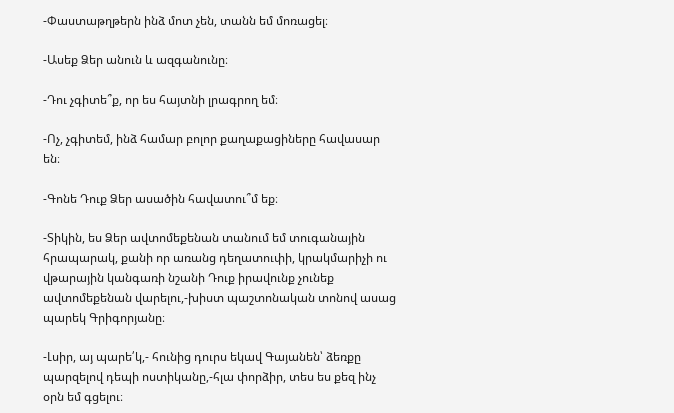-Փաստաթղթերն ինձ մոտ չեն, տանն եմ մոռացել։

-Ասեք Ձեր անուն և ազգանունը։

-Դու չգիտե՞ք, որ ես հայտնի լրագրող եմ։

-Ոչ, չգիտեմ, ինձ համար բոլոր քաղաքացիները հավասար են։

-Գոնե Դուք Ձեր ասածին հավատու՞մ եք։

-Տիկին, ես Ձեր ավտոմեքենան տանում եմ տուգանային հրապարակ, քանի որ առանց դեղատուփի, կրակմարիչի ու վթարային կանգառի նշանի Դուք իրավունք չունեք ավտոմեքենան վարելու,-խիստ պաշտոնական տոնով ասաց պարեկ Գրիգորյանը։

-Լսիր, այ պարե՛կ,- հունից դուրս եկավ Գայանեն՝ ձեռքը պարզելով դեպի ոստիկանը,-հլա փորձիր, տես ես քեզ ինչ օրն եմ գցելու։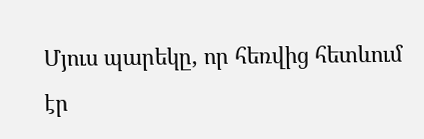Մյուս պարեկը, որ հեռվից հետևում էր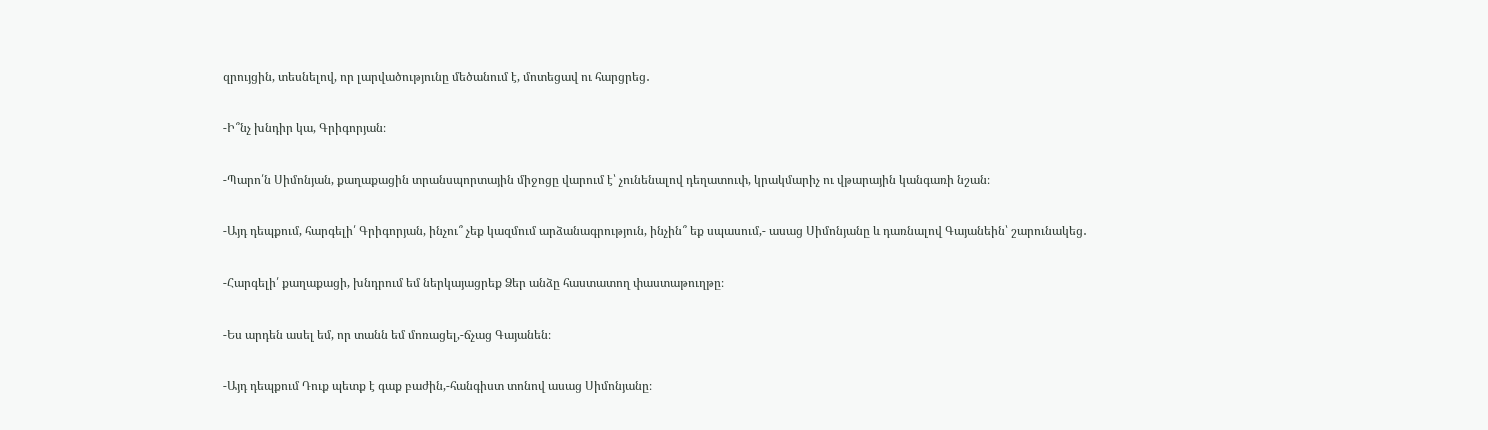զրույցին, տեսնելով, որ լարվածությունը մեծանում է, մոտեցավ ու հարցրեց․

-Ի՞նչ խնդիր կա, Գրիգորյան։

-Պարո՛ն Սիմոնյան, քաղաքացին տրանսպորտային միջոցը վարում է՝ չունենալով դեղատուփ, կրակմարիչ ու վթարային կանգառի նշան։

-Այդ դեպքում, հարգելի՛ Գրիգորյան, ինչու՞ չեք կազմում արձանագրություն, ինչին՞ եք սպասում,- ասաց Սիմոնյանը և դառնալով Գայանեին՝ շարունակեց․

-Հարգելի՛ քաղաքացի, խնդրում եմ ներկայացրեք Ձեր անձը հաստատող փաստաթուղթը։

-Ես արդեն ասել եմ, որ տանն եմ մոռացել,-ճչաց Գայանեն։

-Այդ դեպքում Դուք պետք է գաք բաժին,-հանգիստ տոնով ասաց Սիմոնյանը։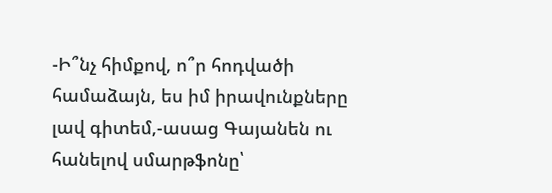-Ի՞նչ հիմքով, ո՞ր հոդվածի համաձայն, ես իմ իրավունքները լավ գիտեմ,-ասաց Գայանեն ու հանելով սմարթֆոնը՝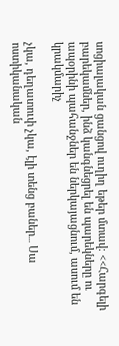սոցիալական ցանցով ուղիղ եթեր մտավ։ <<Հարգելի բարեկամներ, ինձ կանգնեցրել են պարեկները ու ապօրինի պահանջներ են ներկայացնում, ասում են կրակմարիչ

չկա, դեղատուփ չկա, էլի տենց բաներ․․․ Սա ոստիկանական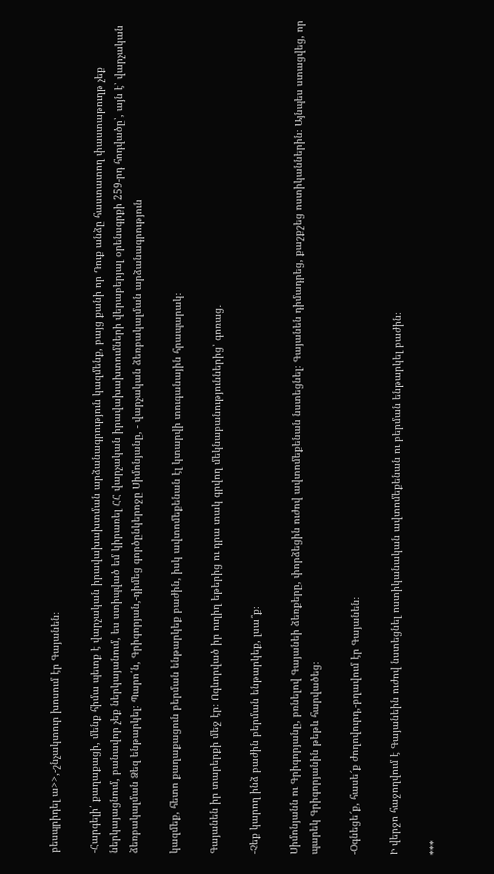բեսպրիդել ա>>,-շնչակտուր խոսում էր Գայանեն։

-Հարգելի՛ քաղաքացի, մենք հիմա պետք է վարչական իրավախախտման արձանագրություն կազմենք, բայց քանի որ Դուք անձը հաստատող փաստաթուղթ չեք ներկայացնում, բանավոր չեք ներկայանում, ես ստիպված եմ կիրառել ՀՀ վարչական իրավախախտումների վերաբերյալ օրենսգրքի 259-րդ հոդվածը՝, այն է՝ վարչական ձեռբակալման Ձեզ ենթարկել։ Պարո՛ն, Գրիգորյան,-դիմեց գործընկերոջը Սիմոնյանը, - վարչական ձեռբակալման արձանագրություն

կազմեք, հետո քաղաքացուն բերման ենթարկեք բաժին, իսկ ավտոմեքենան էլ կտարվի տուգանային հրապարակ։

Գայանեն իր տարերքի մեջ էր։ Ոգևորված իր ուղիղ եթերից ու դրա տակ գրվող մեկնաբանություններից՝ գոռաց․

-Չեք կարող ինձ բաժին բերման ենթարկեք, լսա՞ք։

Սիմոնյանն ու Գրիգորյանը, բռնելով Գայանեի ձեռքերը, փորձեցին ուժով ավտոմեքենան նստեցնել։ Գայանեն դիմադրեց, քաշքշեց ոստիկաններին։ Այնպես ստացվեց, որ պարեկ Գրիգորյանին թեթև հարվածեց։

-Օգնեցե՜ք, հասե՜ք ժողովուրդ,-բղավում էր Գայանեն։

Ի վերջո հաջողվում է Գայանեին ուժով նստեցնել ոստիկանական ավտոմեքենան ու բերման ենթարկել բաժին։

***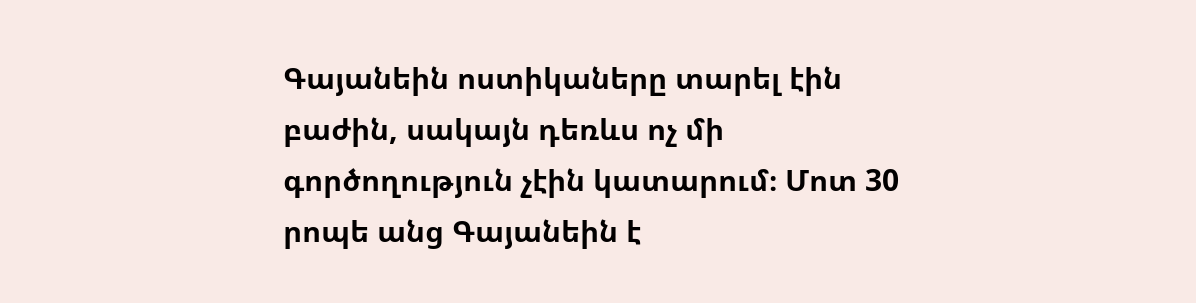Գայանեին ոստիկաները տարել էին բաժին, սակայն դեռևս ոչ մի գործողություն չէին կատարում։ Մոտ 30 րոպե անց Գայանեին է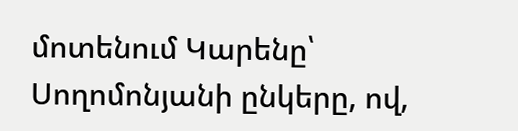մոտենում Կարենը՝ Սողոմոնյանի ընկերը, ով,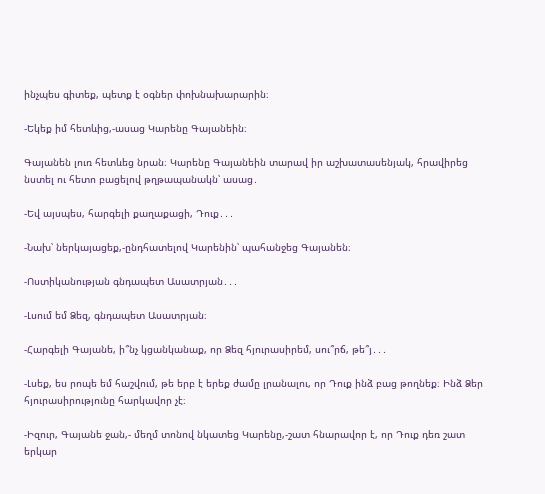ինչպես գիտեք, պետք է օգներ փոխնախարարին։

-Եկեք իմ հետևից,-ասաց Կարենը Գայանեին։

Գայանեն լուռ հետևեց նրան։ Կարենը Գայանեին տարավ իր աշխատասենյակ, հրավիրեց նստել ու հետո բացելով թղթապանակն՝ ասաց․

-Եվ այսպես, հարգելի քաղաքացի, Դուք․․․

-Նախ՝ ներկայացեք,-ընդհատելով Կարենին՝ պահանջեց Գայանեն։

-Ոստիկանության գնդապետ Ասատրյան․․․

-Լսում եմ Ձեզ, գնդապետ Ասատրյան։

-Հարգելի Գայանե, ի՞նչ կցանկանաք, որ Ձեզ հյուրասիրեմ, սու՞րճ, թե՞յ․․․

-Լսեք, ես րոպե եմ հաշվում, թե երբ է երեք ժամը լրանալու, որ Դուք ինձ բաց թողնեք։ Ինձ Ձեր հյուրասիրությունը հարկավոր չէ։

-Իզուր, Գայանե ջան,- մեղմ տոնով նկատեց Կարենը,-շատ հնարավոր է, որ Դուք դեռ շատ երկար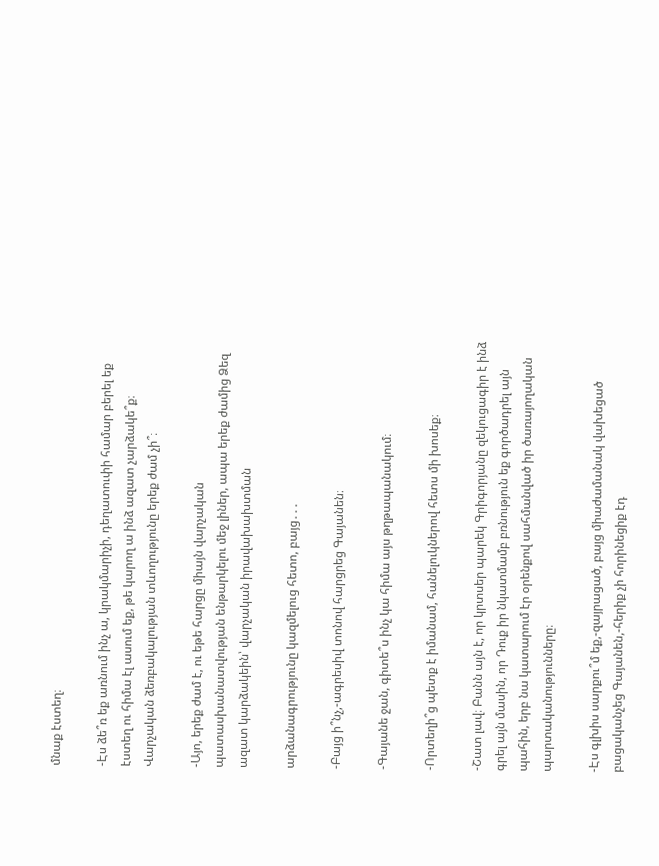մնաք էստեղ։

-Էս ձե՞ռ եք առնում ինչ ա, կրակմարիչի, դեղատուփի համար բերել եք էստեղ ու հիմա էլ ասում եք, թե կարող ա ինձ ազատ չարձակե՞ք։ Վարչական ձեռբակալության տևողությունը երեք ժամ չի՞։

-Այո, երեք ժամ է, ու եթե հարցը միայն վարչական պատասխանատվության ենթարկելու մեջ լիներ, ապա երեք ժամից Ձեզ ազատ կարձակեին՝ վարչական իրավախախտման

արձանագրությունը կազմելուց հետո, բայց․․․

-Բայց ի՞նչ,-ագրեսիվ տոնով հարցրեց Գայանեն։

-Գայանե ջան, գիտե՞ս ինչ կա հիմա այս թղթապանակում։

-Որտեղի՞ց պետք է իմանամ, հանելուկներով հետս մի խոսեք։

-Շատ լավ։ Բանն այն է, որ կրտսեր պարեկ Գրիգորյանը զեկուցագիր է ինձ գրել այն մասին, որ Դուք իր նկատմամբ բռնություն եք գործադրել այն պահին, երբ նա կատարում էր օրենքով սահմանված իր ծառայողական պարտականությունները։

-Էս գլխիս սարքու՞մ եք,-զայրացած, բայց միաժամանակ վախեցած բացականչեց Գայանեն,-հերիք չի հորինեցիք էդ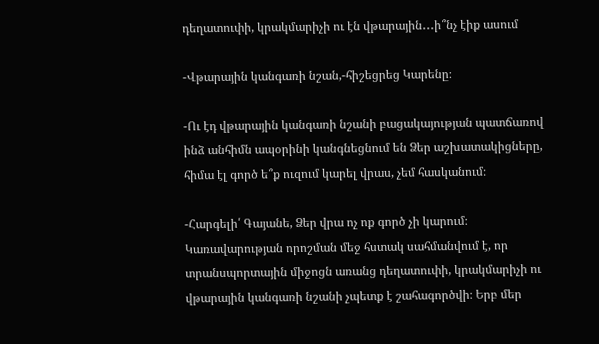դեղատուփի, կրակմարիչի ու էն վթարային․․․ի՞նչ էիք ասում

-Վթարային կանգառի նշան,-հիշեցրեց Կարենը։

-Ու էդ վթարային կանգառի նշանի բացակայության պատճառով ինձ անհիմն ապօրինի կանգնեցնում են Ձեր աշխատակիցները, հիմա էլ գործ ե՞ք ուզում կարել վրաս, չեմ հասկանում։

-Հարգելի՛ Գայանե, Ձեր վրա ոչ ոք գործ չի կարում։ Կառավարության որոշման մեջ հստակ սահմանվում է, որ տրանսպորտային միջոցն առանց դեղատուփի, կրակմարիչի ու վթարային կանգառի նշանի չպետք է շահագործվի։ Երբ մեր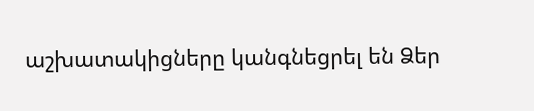աշխատակիցները կանգնեցրել են Ձեր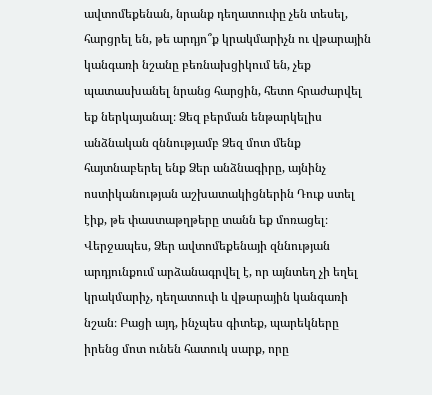ավտոմեքենան, նրանք դեղատուփը չեն տեսել, հարցրել են, թե արդյո՞ք կրակմարիչն ու վթարային կանգառի նշանը բեռնախցիկում են, չեք պատասխանել նրանց հարցին, հետո հրաժարվել եք ներկայանալ։ Ձեզ բերման ենթարկելիս անձնական զննությամբ Ձեզ մոտ մենք հայտնաբերել ենք Ձեր անձնագիրը, այնինչ ոստիկանության աշխատակիցներին Դուք ստել էիք, թե փաստաթղթերը տանն եք մոռացել։ Վերջապես, Ձեր ավտոմեքենայի զննության արդյունքում արձանագրվել է, որ այնտեղ չի եղել կրակմարիչ, դեղատուփ և վթարային կանգառի նշան։ Բացի այդ, ինչպես գիտեք, պարեկները իրենց մոտ ունեն հատուկ սարք, որը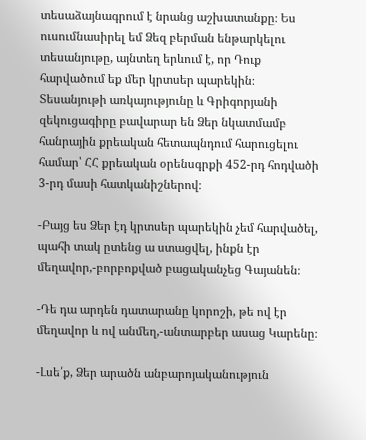տեսաձայնագրում է նրանց աշխատանքը։ Ես ուսումնասիրել եմ Ձեզ բերման ենթարկելու տեսանյութը, այնտեղ երևում է, որ Դուք հարվածում եք մեր կրտսեր պարեկին։ Տեսանյութի առկայությունը և Գրիգորյանի զեկուցագիրը բավարար են Ձեր նկատմամբ հանրային քրեական հետապնդում հարուցելու համար՝ ՀՀ քրեական օրենսգրքի 452-րդ հոդվածի 3-րդ մասի հատկանիշներով։

-Բայց ես Ձեր էդ կրտսեր պարեկին չեմ հարվածել, պահի տակ ըտենց ա ստացվել, ինքն էր մեղավոր,-բորբոքված բացականչեց Գայանեն։

-Դե դա արդեն դատարանը կորոշի, թե ով էր մեղավոր և ով անմեղ,-անտարբեր ասաց Կարենը։

-Լսե՛ք, Ձեր արածն անբարոյականություն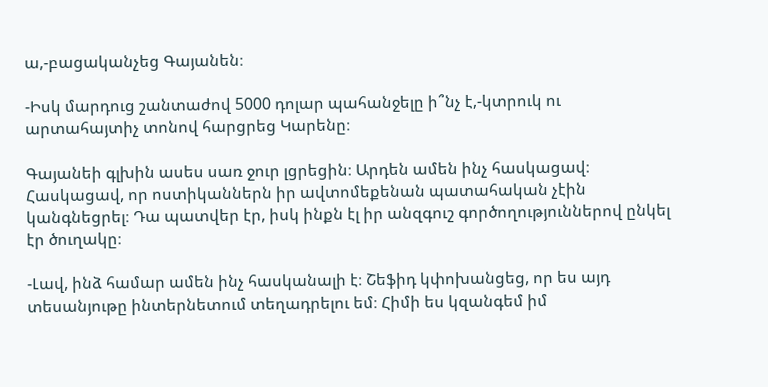ա,-բացականչեց Գայանեն։

-Իսկ մարդուց շանտաժով 5000 դոլար պահանջելը ի՞նչ է,-կտրուկ ու արտահայտիչ տոնով հարցրեց Կարենը։

Գայանեի գլխին ասես սառ ջուր լցրեցին։ Արդեն ամեն ինչ հասկացավ։ Հասկացավ, որ ոստիկաններն իր ավտոմեքենան պատահական չէին կանգնեցրել։ Դա պատվեր էր, իսկ ինքն էլ իր անզգուշ գործողություններով ընկել էր ծուղակը։

-Լավ, ինձ համար ամեն ինչ հասկանալի է։ Շեֆիդ կփոխանցեց, որ ես այդ տեսանյութը ինտերնետում տեղադրելու եմ։ Հիմի ես կզանգեմ իմ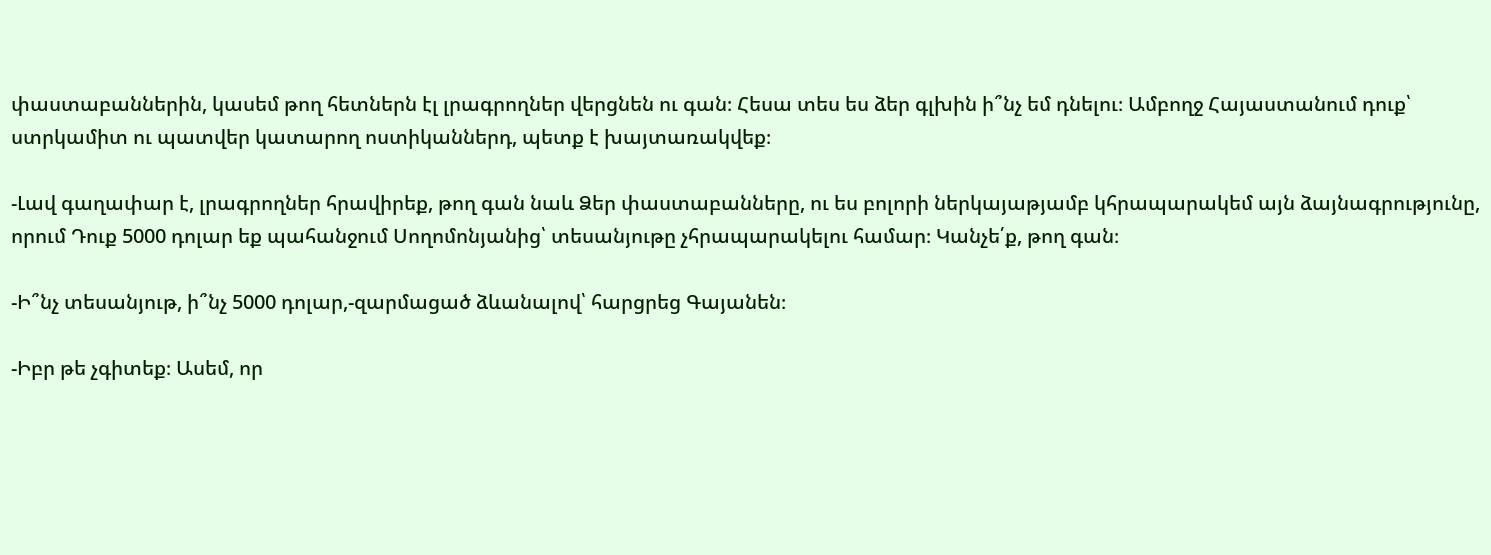փաստաբաններին, կասեմ թող հետներն էլ լրագրողներ վերցնեն ու գան։ Հեսա տես ես ձեր գլխին ի՞նչ եմ դնելու։ Ամբողջ Հայաստանում դուք՝ ստրկամիտ ու պատվեր կատարող ոստիկաններդ, պետք է խայտառակվեք։

-Լավ գաղափար է, լրագրողներ հրավիրեք, թող գան նաև Ձեր փաստաբանները, ու ես բոլորի ներկայաթյամբ կհրապարակեմ այն ձայնագրությունը, որում Դուք 5000 դոլար եք պահանջում Սողոմոնյանից՝ տեսանյութը չհրապարակելու համար։ Կանչե՛ք, թող գան։

-Ի՞նչ տեսանյութ, ի՞նչ 5000 դոլար,-զարմացած ձևանալով՝ հարցրեց Գայանեն։

-Իբր թե չգիտեք։ Ասեմ, որ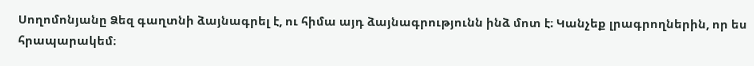Սողոմոնյանը Ձեզ գաղտնի ձայնագրել է, ու հիմա այդ ձայնագրությունն ինձ մոտ է։ Կանչեք լրագրողներին, որ ես հրապարակեմ։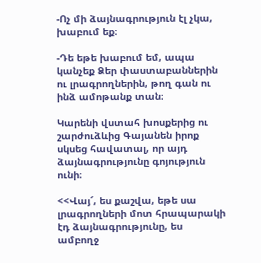-Ոչ մի ձայնագրություն էլ չկա, խաբում եք։

-Դե եթե խաբում եմ, ապա կանչեք Ձեր փաստաբաններին ու լրագրողներին, թող գան ու ինձ ամոթանք տան։

Կարենի վստահ խոսքերից ու շարժուձևից Գայանեն իրոք սկսեց հավատալ, որ այդ ձայնագրությունը գոյություն ունի։

<<Վայ՜, ես քաշվա, եթե սա լրագրողների մոտ հրապարակի էդ ձայնագրությունը, ես ամբողջ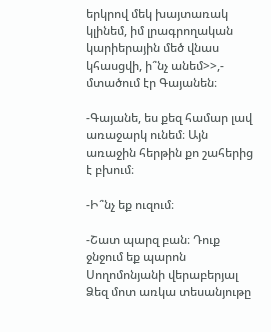երկրով մեկ խայտառակ կլինեմ, իմ լրագրողական կարիերային մեծ վնաս կհասցվի, ի՞նչ անեմ>>,- մտածում էր Գայանեն։

-Գայանե, ես քեզ համար լավ առաջարկ ունեմ։ Այն առաջին հերթին քո շահերից է բխում։

-Ի՞նչ եք ուզում։

-Շատ պարզ բան։ Դուք ջնջում եք պարոն Սողոմոնյանի վերաբերյալ Ձեզ մոտ առկա տեսանյութը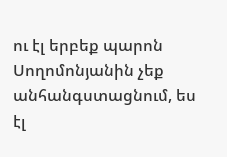ու էլ երբեք պարոն Սողոմոնյանին չեք անհանգստացնում, ես էլ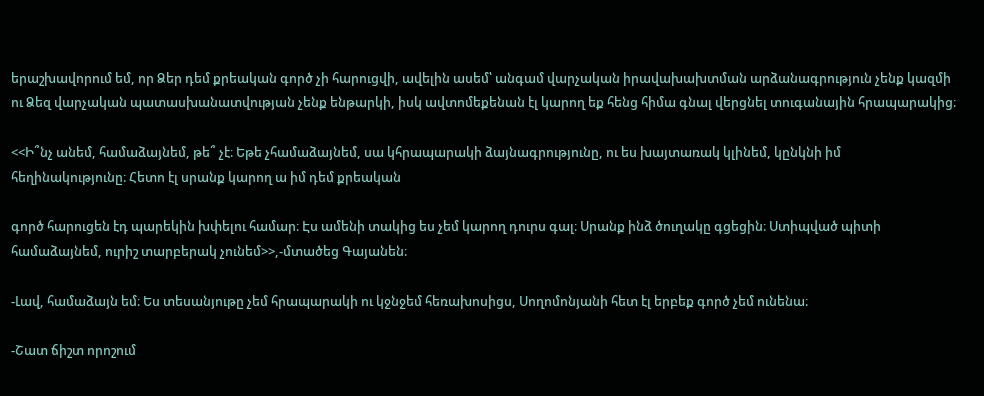երաշխավորում եմ, որ Ձեր դեմ քրեական գործ չի հարուցվի, ավելին ասեմ՝ անգամ վարչական իրավախախտման արձանագրություն չենք կազմի ու Ձեզ վարչական պատասխանատվության չենք ենթարկի, իսկ ավտոմեքենան էլ կարող եք հենց հիմա գնալ վերցնել տուգանային հրապարակից։

<<Ի՞նչ անեմ, համաձայնեմ, թե՞ չէ։ Եթե չհամաձայնեմ, սա կհրապարակի ձայնագրությունը, ու ես խայտառակ կլինեմ, կընկնի իմ հեղինակությունը։ Հետո էլ սրանք կարող ա իմ դեմ քրեական

գործ հարուցեն էդ պարեկին խփելու համար։ Էս ամենի տակից ես չեմ կարող դուրս գալ։ Սրանք ինձ ծուղակը գցեցին։ Ստիպված պիտի համաձայնեմ, ուրիշ տարբերակ չունեմ>>,-մտածեց Գայանեն։

-Լավ, համաձայն եմ։ Ես տեսանյութը չեմ հրապարակի ու կջնջեմ հեռախոսիցս, Սողոմոնյանի հետ էլ երբեք գործ չեմ ունենա։

-Շատ ճիշտ որոշում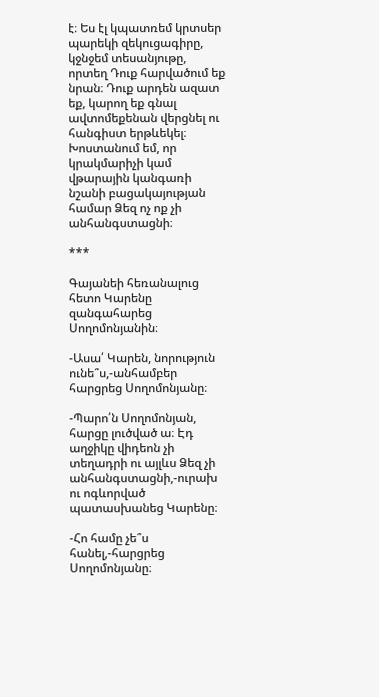է։ Ես էլ կպատռեմ կրտսեր պարեկի զեկուցագիրը, կջնջեմ տեսանյութը, որտեղ Դուք հարվածում եք նրան։ Դուք արդեն ազատ եք, կարող եք գնալ ավտոմեքենան վերցնել ու հանգիստ երթևեկել։ Խոստանում եմ, որ կրակմարիչի կամ վթարային կանգառի նշանի բացակայության համար Ձեզ ոչ ոք չի անհանգստացնի։

***

Գայանեի հեռանալուց հետո Կարենը զանգահարեց Սողոմոնյանին։

-Ասա՛ Կարեն, նորություն ունե՞ս,-անհամբեր հարցրեց Սողոմոնյանը։

-Պարո՛ն Սողոմոնյան, հարցը լուծված ա։ Էդ աղջիկը վիդեոն չի տեղադրի ու այլևս Ձեզ չի անհանգստացնի,-ուրախ ու ոգևորված պատասխանեց Կարենը։

-Հո համը չե՞ս հանել,-հարցրեց Սողոմոնյանը։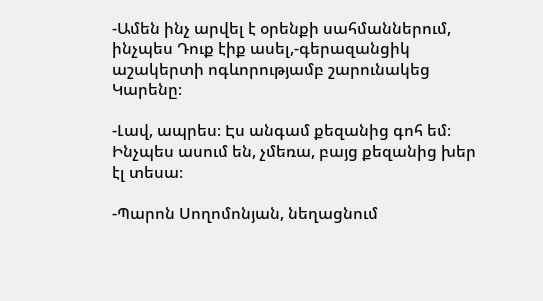-Ամեն ինչ արվել է օրենքի սահմաններում, ինչպես Դուք էիք ասել,-գերազանցիկ աշակերտի ոգևորությամբ շարունակեց Կարենը։

-Լավ, ապրես։ Էս անգամ քեզանից գոհ եմ։ Ինչպես ասում են, չմեռա, բայց քեզանից խեր էլ տեսա։

-Պարոն Սողոմոնյան, նեղացնում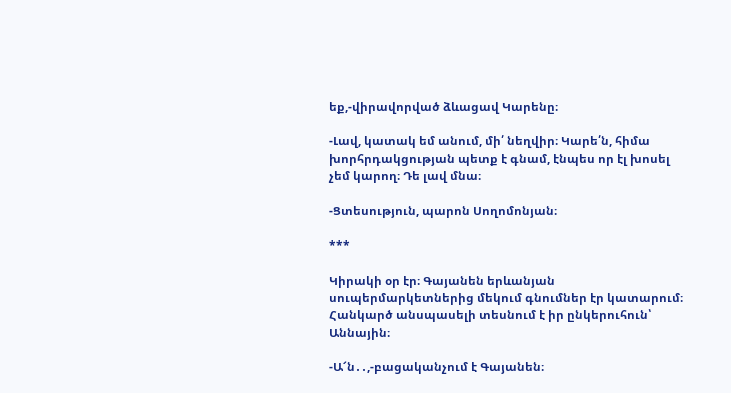եք,-վիրավորված ձևացավ Կարենը։

-Լավ, կատակ եմ անում, մի՛ նեղվիր։ Կարե՛ն, հիմա խորհրդակցության պետք է գնամ, էնպես որ էլ խոսել չեմ կարող։ Դե լավ մնա։

-Ցտեսություն, պարոն Սողոմոնյան։

***

Կիրակի օր էր։ Գայանեն երևանյան սուպերմարկետներից մեկում գնումներ էր կատարում։ Հանկարծ անսպասելի տեսնում է իր ընկերուհուն՝ Աննային։

-Ա՜ն․․,-բացականչում է Գայանեն։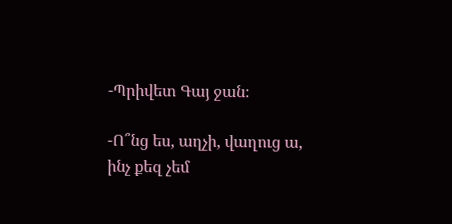-Պրիվետ Գայ ջան։

-Ո՞նց ես, աղչի, վաղուց ա, ինչ քեզ չեմ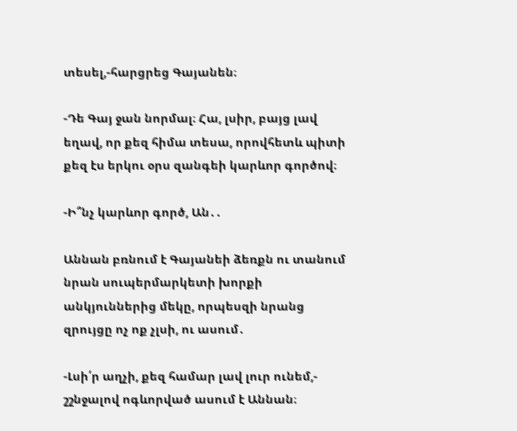տեսել,-հարցրեց Գայանեն։

-Դե Գայ ջան նորմալ։ Հա, լսիր, բայց լավ եղավ, որ քեզ հիմա տեսա, որովհետև պիտի քեզ էս երկու օրս զանգեի կարևոր գործով։

-Ի՞նչ կարևոր գործ, Ան․․

Աննան բռնում է Գայանեի ձեռքն ու տանում նրան սուպերմարկետի խորքի անկյուններից մեկը, որպեսզի նրանց զրույցը ոչ ոք չլսի, ու ասում․

-Լսի՛ր աղչի, քեզ համար լավ լուր ունեմ,- շշնջալով ոգևորված ասում է Աննան։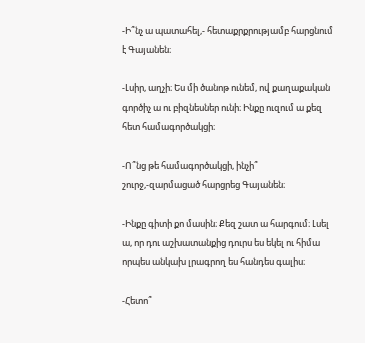-Ի՞նչ ա պատահել,- հետաքրքրությամբ հարցնում է Գայանեն։

-Լսիր, աղչի։ Ես մի ծանոթ ունեմ, ով քաղաքական գործիչ ա ու բիզնեսներ ունի։ Ինքը ուզում ա քեզ հետ համագործակցի։

-Ո՞նց թե համագործակցի, ինչի՞ շուրջ,-զարմացած հարցրեց Գայանեն։

-Ինքը գիտի քո մասին։ Քեզ շատ ա հարգում։ Լսել ա, որ դու աշխատանքից դուրս ես եկել ու հիմա որպես անկախ լրագրող ես հանդես գալիս։

-Հետո՞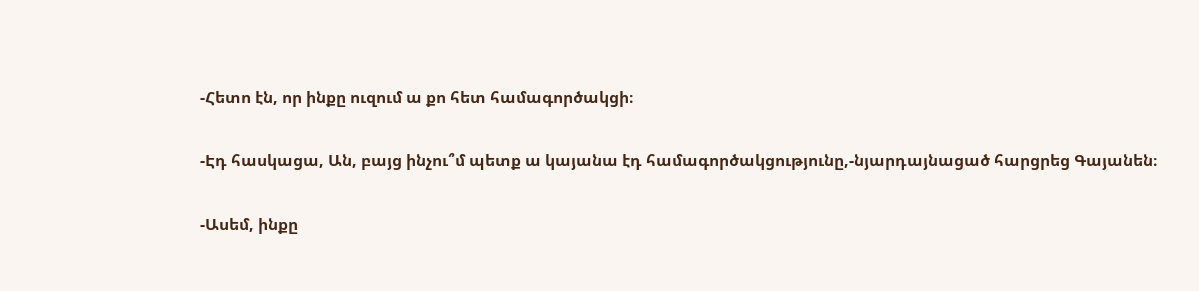-Հետո էն, որ ինքը ուզում ա քո հետ համագործակցի։

-Էդ հասկացա, Ան, բայց ինչու՞մ պետք ա կայանա էդ համագործակցությունը,-նյարդայնացած հարցրեց Գայանեն։

-Ասեմ, ինքը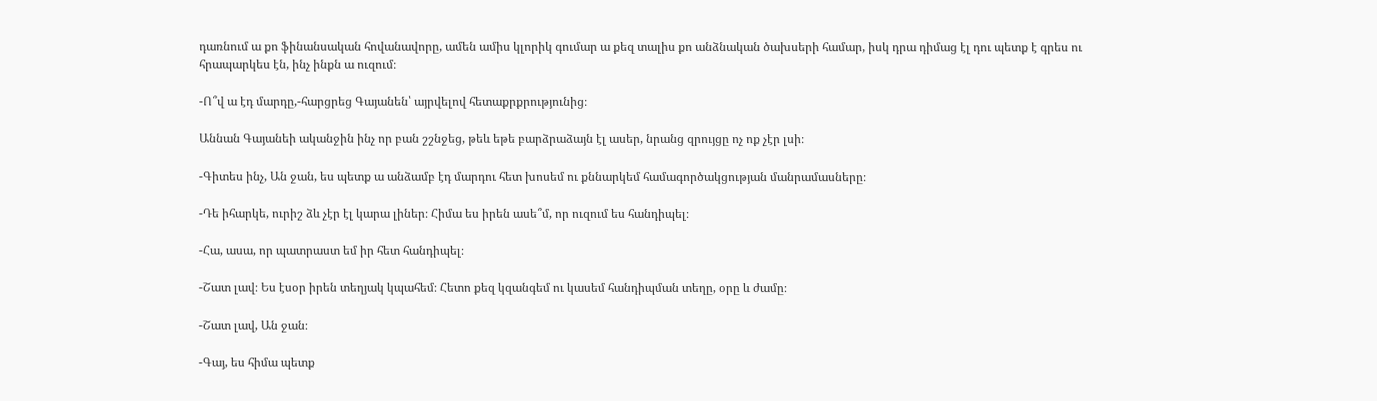դառնում ա քո ֆինանսական հովանավորը, ամեն ամիս կլորիկ գումար ա քեզ տալիս քո անձնական ծախսերի համար, իսկ դրա դիմաց էլ դու պետք է գրես ու հրապարկես էն, ինչ ինքն ա ուզում։

-Ո՞վ ա էդ մարդը,-հարցրեց Գայանեն՝ այրվելով հետաքրքրությունից։

Աննան Գայանեի ականջին ինչ որ բան շշնջեց, թեև եթե բարձրաձայն էլ ասեր, նրանց զրույցը ոչ ոք չէր լսի։

-Գիտես ինչ, Ան ջան, ես պետք ա անձամբ էդ մարդու հետ խոսեմ ու քննարկեմ համագործակցության մանրամասները։

-Դե իհարկե, ուրիշ ձև չէր էլ կարա լիներ։ Հիմա ես իրեն ասե՞մ, որ ուզում ես հանդիպել։

-Հա, ասա, որ պատրաստ եմ իր հետ հանդիպել։

-Շատ լավ։ Ես էսօր իրեն տեղյակ կպահեմ։ Հետո քեզ կզանգեմ ու կասեմ հանդիպման տեղը, օրը և ժամը։

-Շատ լավ, Ան ջան։

-Գայ, ես հիմա պետք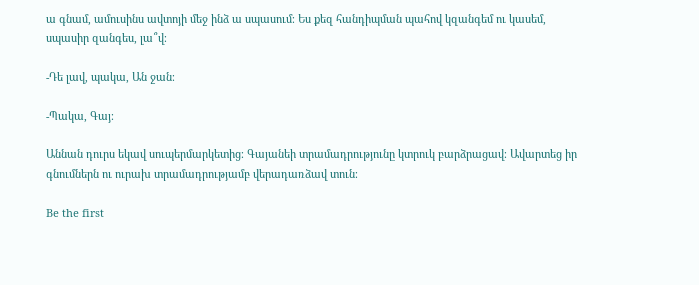ա գնամ, ամուսինս ավտոյի մեջ ինձ ա սպասում։ Ես քեզ հանդիպման պահով կզանգեմ ու կասեմ, սպասիր զանգես, լա՞վ։

-Դե լավ, պակա, Ան ջան։

-Պակա, Գայ։

Աննան դուրս եկավ սուպերմարկետից։ Գայանեի տրամադրությունը կտրուկ բարձրացավ։ Ավարտեց իր գնումներն ու ուրախ տրամադրությամբ վերադառձավ տուն։

Be the first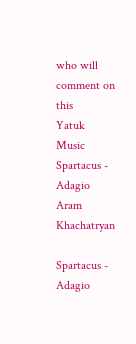who will comment on this
Yatuk Music
Spartacus - Adagio
Aram Khachatryan

Spartacus - Adagio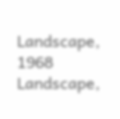Landscape, 1968
Landscape,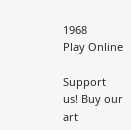1968
Play Online

Support us! Buy our art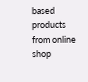based products from online shop